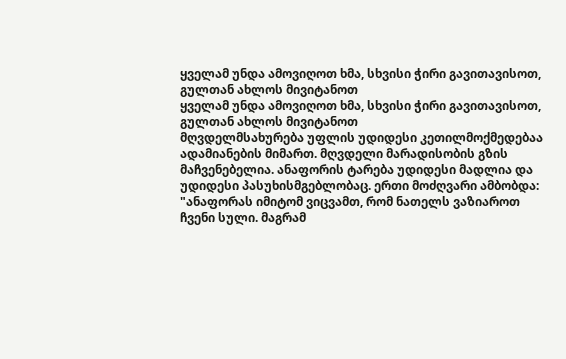ყველამ უნდა ამოვიღოთ ხმა, სხვისი ჭირი გავითავისოთ, გულთან ახლოს მივიტანოთ
ყველამ უნდა ამოვიღოთ ხმა, სხვისი ჭირი გავითავისოთ, გულთან ახლოს მივიტანოთ
მღვდელმსახურება უფლის უდიდესი კეთილმოქმედებაა ადამიანების მიმართ. მღვდელი მარადისობის გზის მაჩვენებელია. ანაფორის ტარება უდიდესი მადლია და უდიდესი პასუხისმგებლობაც. ერთი მოძღვარი ამბობდა: "ანაფორას იმიტომ ვიცვამთ, რომ ნათელს ვაზიაროთ ჩვენი სული. მაგრამ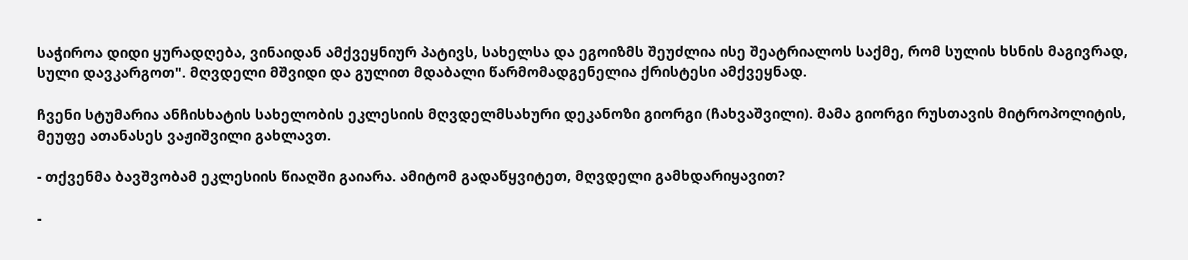საჭიროა დიდი ყურადღება, ვინაიდან ამქვეყნიურ პატივს, სახელსა და ეგოიზმს შეუძლია ისე შეატრიალოს საქმე, რომ სულის ხსნის მაგივრად, სული დავკარგოთ". მღვდელი მშვიდი და გულით მდაბალი წარმომადგენელია ქრისტესი ამქვეყნად.

ჩვენი სტუმარია ანჩისხატის სახელობის ეკლესიის მღვდელმსახური დეკანოზი გიორგი (ჩახვაშვილი). მამა გიორგი რუსთავის მიტროპოლიტის, მეუფე ათანასეს ვაჟიშვილი გახლავთ.

- თქვენმა ბავშვობამ ეკლესიის წიაღში გაიარა. ამიტომ გადაწყვიტეთ, მღვდელი გამხდარიყავით?

-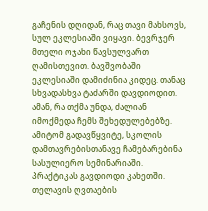გაჩენის დღიდან, რაც თავი მახსოვს, სულ ეკლესიაში ვიყავი. ბევრჯერ მთელი ოჯახი წავსულვართ ღამისთევით. ბავშვობაში ეკლესიაში დამიძინია კიდეც. თანაც სხვადასხვა ტაძარში დავდიოდით. ამან, რა თქმა უნდა, ძალიან იმოქმედა ჩემს შეხედულებებზე. ამიტომ გადავწყვიტე, სკოლის დამთავრებისთანავე ჩამებარებინა სასულიერო სემინარიაში. პრაქტიკას გავდიოდი კახეთში. თელავის ღვთაების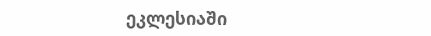ეკლესიაში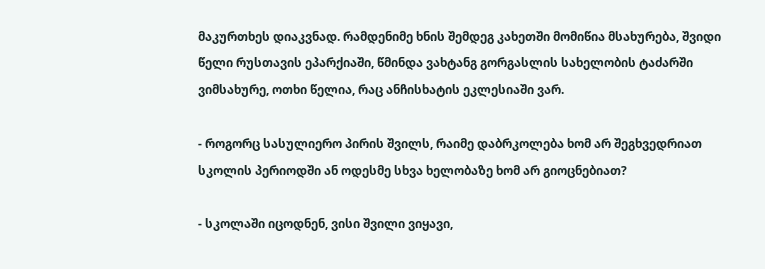მაკურთხეს დიაკვნად. რამდენიმე ხნის შემდეგ კახეთში მომიწია მსახურება, შვიდი წელი რუსთავის ეპარქიაში, წმინდა ვახტანგ გორგასლის სახელობის ტაძარში ვიმსახურე, ოთხი წელია, რაც ანჩისხატის ეკლესიაში ვარ.

- როგორც სასულიერო პირის შვილს, რაიმე დაბრკოლება ხომ არ შეგხვედრიათ სკოლის პერიოდში ან ოდესმე სხვა ხელობაზე ხომ არ გიოცნებიათ?

- სკოლაში იცოდნენ, ვისი შვილი ვიყავი,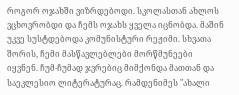როგორ ოჯახში ვიზრდებოდი. სკოლასთან ახლოს ვცხოვრობდი და ჩემს ოჯახს ყველა იცნობდა. მაშინ უკვე სუსტდებოდა კომუნისტური რეჟიმი. სხვათა შორის, ჩემი მასწავლებლები მორწმუნეები იყვნენ. ჩუმ-ჩუმად ჯვრებიც მიმქონდა მათთან და საეკლესიო ლიტერატურაც. რამდენიმეს "ახალი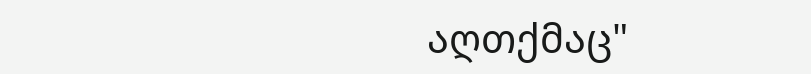აღთქმაც"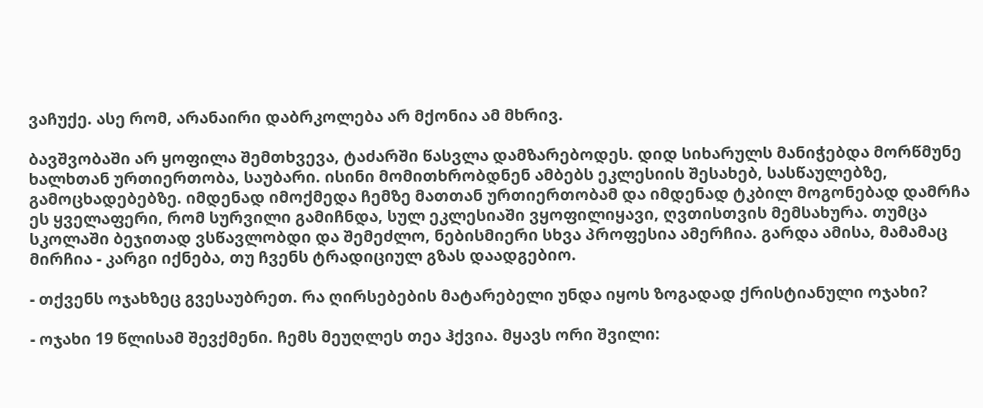ვაჩუქე. ასე რომ, არანაირი დაბრკოლება არ მქონია ამ მხრივ.

ბავშვობაში არ ყოფილა შემთხვევა, ტაძარში წასვლა დამზარებოდეს. დიდ სიხარულს მანიჭებდა მორწმუნე ხალხთან ურთიერთობა, საუბარი. ისინი მომითხრობდნენ ამბებს ეკლესიის შესახებ, სასწაულებზე, გამოცხადებებზე. იმდენად იმოქმედა ჩემზე მათთან ურთიერთობამ და იმდენად ტკბილ მოგონებად დამრჩა ეს ყველაფერი, რომ სურვილი გამიჩნდა, სულ ეკლესიაში ვყოფილიყავი, ღვთისთვის მემსახურა. თუმცა სკოლაში ბეჯითად ვსწავლობდი და შემეძლო, ნებისმიერი სხვა პროფესია ამერჩია. გარდა ამისა, მამამაც მირჩია - კარგი იქნება, თუ ჩვენს ტრადიციულ გზას დაადგებიო.

- თქვენს ოჯახზეც გვესაუბრეთ. რა ღირსებების მატარებელი უნდა იყოს ზოგადად ქრისტიანული ოჯახი?

- ოჯახი 19 წლისამ შევქმენი. ჩემს მეუღლეს თეა ჰქვია. მყავს ორი შვილი: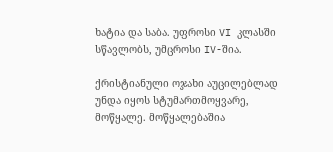ხატია და საბა. უფროსი VI კლასში სწავლობს, უმცროსი IV-შია.

ქრისტიანული ოჯახი აუცილებლად უნდა იყოს სტუმართმოყვარე, მოწყალე. მოწყალებაშია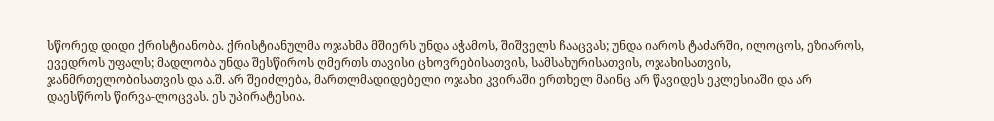სწორედ დიდი ქრისტიანობა. ქრისტიანულმა ოჯახმა მშიერს უნდა აჭამოს, შიშველს ჩააცვას; უნდა იაროს ტაძარში, ილოცოს, ეზიაროს, ევედროს უფალს; მადლობა უნდა შესწიროს ღმერთს თავისი ცხოვრებისათვის, სამსახურისათვის, ოჯახისათვის, ჯანმრთელობისათვის და ა.შ. არ შეიძლება, მართლმადიდებელი ოჯახი კვირაში ერთხელ მაინც არ წავიდეს ეკლესიაში და არ დაესწროს წირვა-ლოცვას. ეს უპირატესია.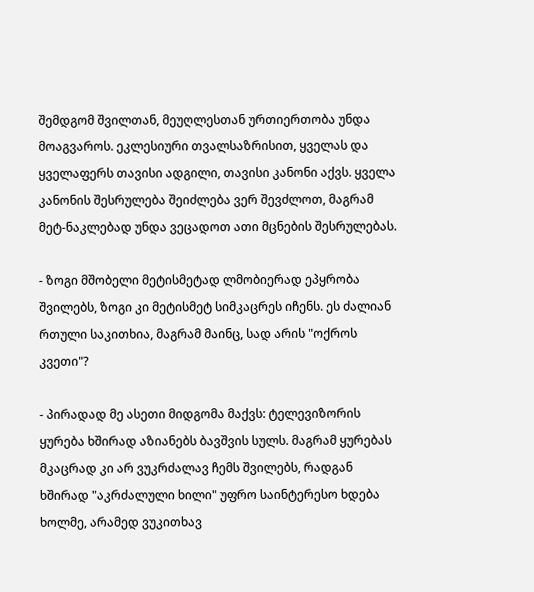შემდგომ შვილთან, მეუღლესთან ურთიერთობა უნდა მოაგვაროს. ეკლესიური თვალსაზრისით, ყველას და ყველაფერს თავისი ადგილი, თავისი კანონი აქვს. ყველა კანონის შესრულება შეიძლება ვერ შევძლოთ, მაგრამ მეტ-ნაკლებად უნდა ვეცადოთ ათი მცნების შესრულებას.

- ზოგი მშობელი მეტისმეტად ლმობიერად ეპყრობა შვილებს, ზოგი კი მეტისმეტ სიმკაცრეს იჩენს. ეს ძალიან რთული საკითხია, მაგრამ მაინც, სად არის "ოქროს კვეთი"?

- პირადად მე ასეთი მიდგომა მაქვს: ტელევიზორის ყურება ხშირად აზიანებს ბავშვის სულს. მაგრამ ყურებას მკაცრად კი არ ვუკრძალავ ჩემს შვილებს, რადგან ხშირად "აკრძალული ხილი" უფრო საინტერესო ხდება ხოლმე, არამედ ვუკითხავ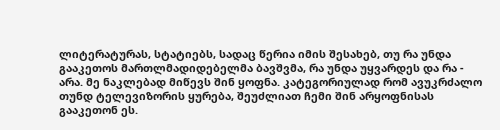ლიტერატურას, სტატიებს, სადაც წერია იმის შესახებ, თუ რა უნდა გააკეთოს მართლმადიდებელმა ბავშვმა, რა უნდა უყვარდეს და რა - არა. მე ნაკლებად მიწევს შინ ყოფნა. კატეგორიულად რომ ავუკრძალო თუნდ ტელევიზორის ყურება, შეუძლიათ ჩემი შინ არყოფნისას გააკეთონ ეს.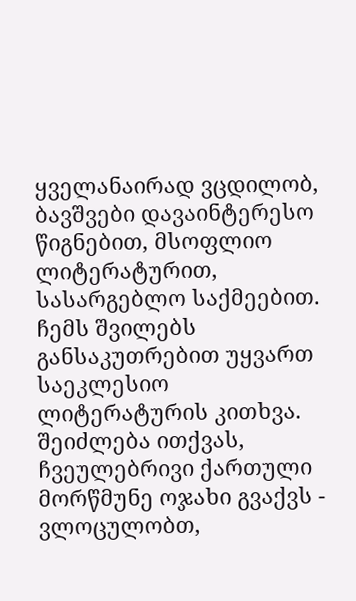ყველანაირად ვცდილობ, ბავშვები დავაინტერესო წიგნებით, მსოფლიო ლიტერატურით, სასარგებლო საქმეებით. ჩემს შვილებს განსაკუთრებით უყვართ საეკლესიო ლიტერატურის კითხვა. შეიძლება ითქვას, ჩვეულებრივი ქართული მორწმუნე ოჯახი გვაქვს - ვლოცულობთ,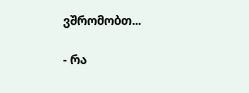ვშრომობთ...

- რა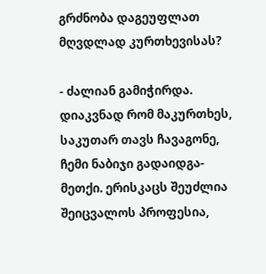გრძნობა დაგეუფლათ მღვდლად კურთხევისას?

- ძალიან გამიჭირდა. დიაკვნად რომ მაკურთხეს, საკუთარ თავს ჩავაგონე, ჩემი ნაბიჯი გადაიდგა-მეთქი. ერისკაცს შეუძლია შეიცვალოს პროფესია,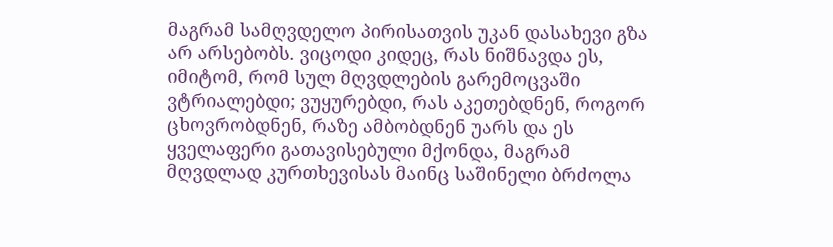მაგრამ სამღვდელო პირისათვის უკან დასახევი გზა არ არსებობს. ვიცოდი კიდეც, რას ნიშნავდა ეს, იმიტომ, რომ სულ მღვდლების გარემოცვაში ვტრიალებდი; ვუყურებდი, რას აკეთებდნენ, როგორ ცხოვრობდნენ, რაზე ამბობდნენ უარს და ეს ყველაფერი გათავისებული მქონდა, მაგრამ მღვდლად კურთხევისას მაინც საშინელი ბრძოლა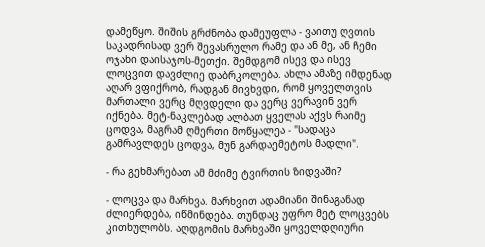დამეწყო. შიშის გრძნობა დამეუფლა - ვაითუ ღვთის საკადრისად ვერ შევასრულო რამე და ან მე, ან ჩემი ოჯახი დაისაჯოს-მეთქი. შემდგომ ისევ და ისევ ლოცვით დავძლიე დაბრკოლება. ახლა ამაზე იმდენად აღარ ვფიქრობ, რადგან მივხვდი, რომ ყოველთვის მართალი ვერც მღვდელი და ვერც ვერავინ ვერ იქნება. მეტ-ნაკლებად ალბათ ყველას აქვს რაიმე ცოდვა, მაგრამ ღმერთი მოწყალეა - "სადაცა გამრავლდეს ცოდვა, მუნ გარდაემეტოს მადლი".

- რა გეხმარებათ ამ მძიმე ტვირთის ზიდვაში?

- ლოცვა და მარხვა. მარხვით ადამიანი შინაგანად ძლიერდება, იწმინდება. თუნდაც უფრო მეტ ლოცვებს კითხულობს. აღდგომის მარხვაში ყოველდღიური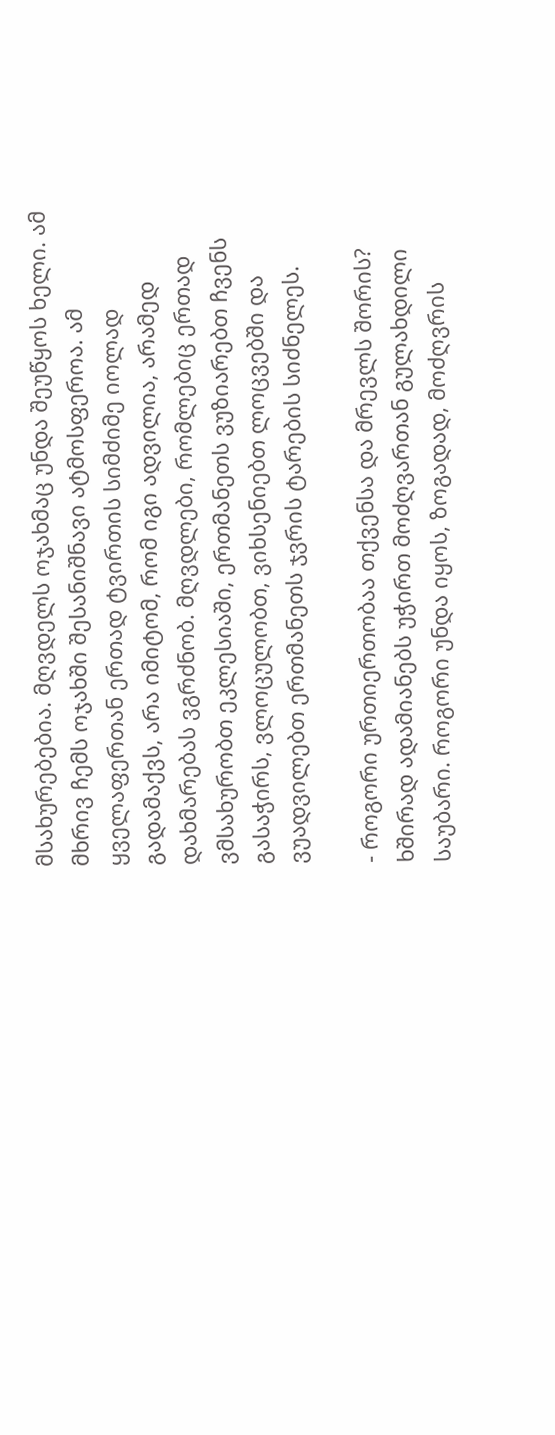მსახურებებია. მღვდელს ოჯახმაც უნდა შეუწყოს ხელი. ამ მხრივ ჩემს ოჯახში შესანიშნავი ატმოსფეროა. ამ ყველაფერთან ერთად ტვირთის სიმძიმე იოლად გადამაქვს, არა იმიტომ, რომ იგი ადვილია, არამედ დახმარებას ვგრძნობ. მღვდლები, რომლებიც ერთად ვმსახურობთ ეკლესიაში, ერთმანეთს ვუზიარებთ ჩვენს გასაჭირს, ვლოცულობთ, ვიხსენიებთ ლოცვებში და ვუადვილებთ ერთმანეთს ჯვრის ტარების სიძნელეს.

- როგორი ურთიერთობაა თქვენსა და მრევლს შორის? ხშირად ადამიანებს უჭირთ მოძღვართან გულახდილი საუბარი. როგორი უნდა იყოს, ზოგადად, მოძღვრის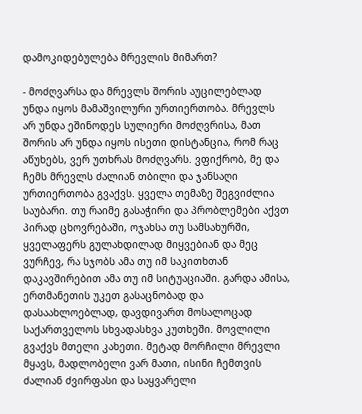დამოკიდებულება მრევლის მიმართ?

- მოძღვარსა და მრევლს შორის აუცილებლად უნდა იყოს მამაშვილური ურთიერთობა. მრევლს არ უნდა ეშინოდეს სულიერი მოძღვრისა, მათ შორის არ უნდა იყოს ისეთი დისტანცია, რომ რაც აწუხებს, ვერ უთხრას მოძღვარს. ვფიქრობ, მე და ჩემს მრევლს ძალიან თბილი და ჯანსაღი ურთიერთობა გვაქვს. ყველა თემაზე შეგვიძლია საუბარი. თუ რაიმე გასაჭირი და პრობლემები აქვთ პირად ცხოვრებაში, ოჯახსა თუ სამსახურში, ყველაფერს გულახდილად მიყვებიან და მეც ვურჩევ, რა სჯობს ამა თუ იმ საკითხთან დაკავშირებით ამა თუ იმ სიტუაციაში. გარდა ამისა, ერთმანეთის უკეთ გასაცნობად და დასაახლოებლად, დავდივართ მოსალოცად საქართველოს სხვადასხვა კუთხეში. მოვლილი გვაქვს მთელი კახეთი. მეტად მორჩილი მრევლი მყავს, მადლობელი ვარ მათი, ისინი ჩემთვის ძალიან ძვირფასი და საყვარელი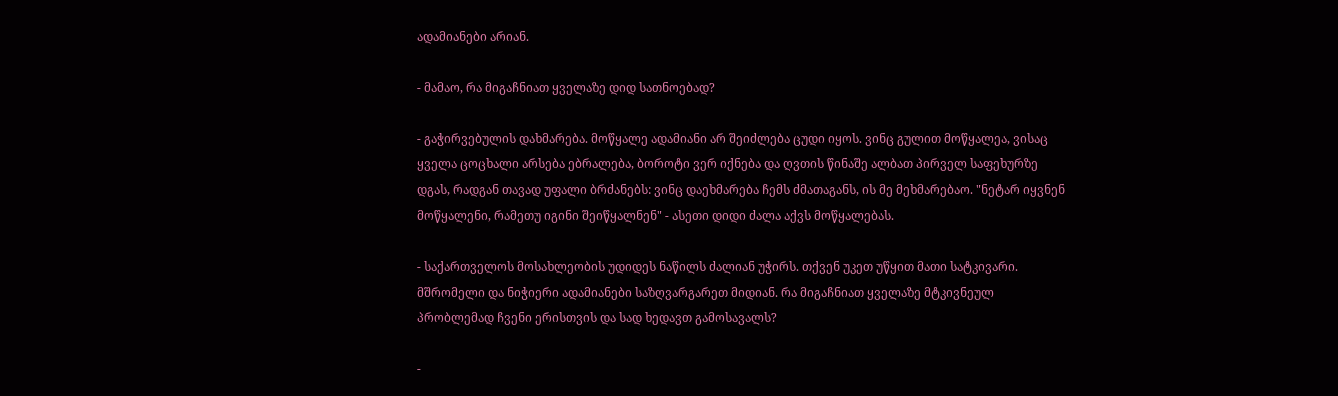ადამიანები არიან.

- მამაო, რა მიგაჩნიათ ყველაზე დიდ სათნოებად?

- გაჭირვებულის დახმარება. მოწყალე ადამიანი არ შეიძლება ცუდი იყოს. ვინც გულით მოწყალეა, ვისაც ყველა ცოცხალი არსება ებრალება, ბოროტი ვერ იქნება და ღვთის წინაშე ალბათ პირველ საფეხურზე დგას, რადგან თავად უფალი ბრძანებს: ვინც დაეხმარება ჩემს ძმათაგანს, ის მე მეხმარებაო. "ნეტარ იყვნენ მოწყალენი, რამეთუ იგინი შეიწყალნენ" - ასეთი დიდი ძალა აქვს მოწყალებას.

- საქართველოს მოსახლეობის უდიდეს ნაწილს ძალიან უჭირს. თქვენ უკეთ უწყით მათი სატკივარი. მშრომელი და ნიჭიერი ადამიანები საზღვარგარეთ მიდიან. რა მიგაჩნიათ ყველაზე მტკივნეულ პრობლემად ჩვენი ერისთვის და სად ხედავთ გამოსავალს?

-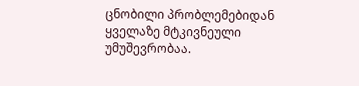ცნობილი პრობლემებიდან ყველაზე მტკივნეული უმუშევრობაა.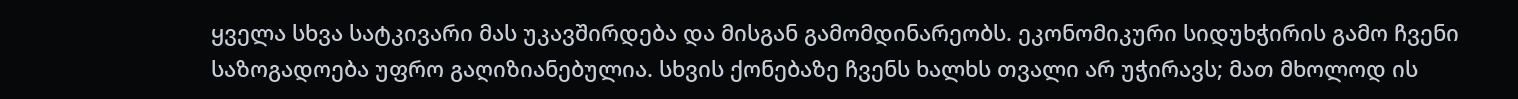ყველა სხვა სატკივარი მას უკავშირდება და მისგან გამომდინარეობს. ეკონომიკური სიდუხჭირის გამო ჩვენი საზოგადოება უფრო გაღიზიანებულია. სხვის ქონებაზე ჩვენს ხალხს თვალი არ უჭირავს; მათ მხოლოდ ის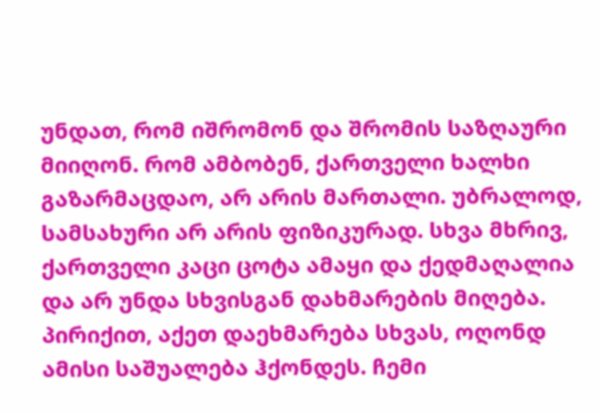უნდათ, რომ იშრომონ და შრომის საზღაური მიიღონ. რომ ამბობენ, ქართველი ხალხი გაზარმაცდაო, არ არის მართალი. უბრალოდ, სამსახური არ არის ფიზიკურად. სხვა მხრივ, ქართველი კაცი ცოტა ამაყი და ქედმაღალია და არ უნდა სხვისგან დახმარების მიღება. პირიქით, აქეთ დაეხმარება სხვას, ოღონდ ამისი საშუალება ჰქონდეს. ჩემი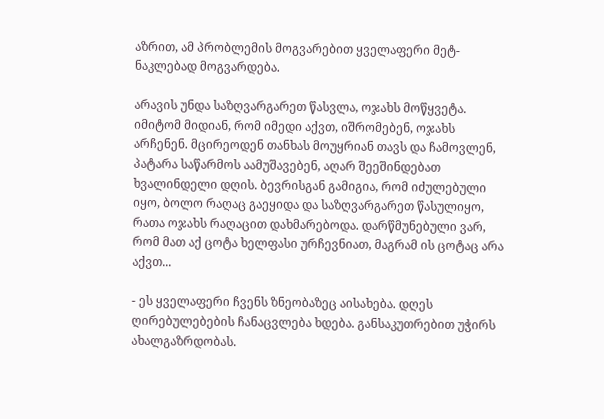აზრით, ამ პრობლემის მოგვარებით ყველაფერი მეტ-ნაკლებად მოგვარდება.

არავის უნდა საზღვარგარეთ წასვლა, ოჯახს მოწყვეტა. იმიტომ მიდიან, რომ იმედი აქვთ, იშრომებენ, ოჯახს არჩენენ. მცირეოდენ თანხას მოუყრიან თავს და ჩამოვლენ, პატარა საწარმოს აამუშავებენ, აღარ შეეშინდებათ ხვალინდელი დღის. ბევრისგან გამიგია, რომ იძულებული იყო, ბოლო რაღაც გაეყიდა და საზღვარგარეთ წასულიყო, რათა ოჯახს რაღაცით დახმარებოდა. დარწმუნებული ვარ, რომ მათ აქ ცოტა ხელფასი ურჩევნიათ, მაგრამ ის ცოტაც არა აქვთ...

- ეს ყველაფერი ჩვენს ზნეობაზეც აისახება. დღეს ღირებულებების ჩანაცვლება ხდება. განსაკუთრებით უჭირს ახალგაზრდობას.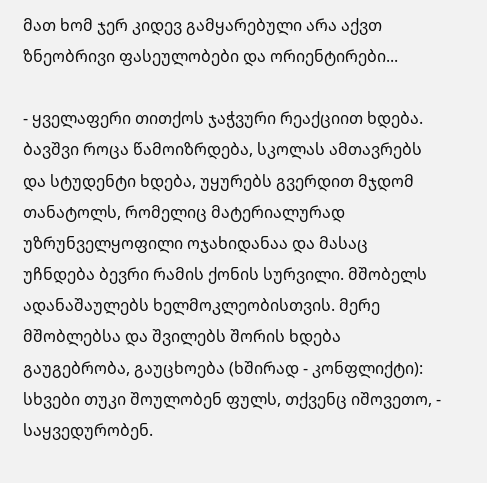მათ ხომ ჯერ კიდევ გამყარებული არა აქვთ ზნეობრივი ფასეულობები და ორიენტირები...

- ყველაფერი თითქოს ჯაჭვური რეაქციით ხდება. ბავშვი როცა წამოიზრდება, სკოლას ამთავრებს და სტუდენტი ხდება, უყურებს გვერდით მჯდომ თანატოლს, რომელიც მატერიალურად უზრუნველყოფილი ოჯახიდანაა და მასაც უჩნდება ბევრი რამის ქონის სურვილი. მშობელს ადანაშაულებს ხელმოკლეობისთვის. მერე მშობლებსა და შვილებს შორის ხდება გაუგებრობა, გაუცხოება (ხშირად - კონფლიქტი): სხვები თუკი შოულობენ ფულს, თქვენც იშოვეთო, - საყვედურობენ.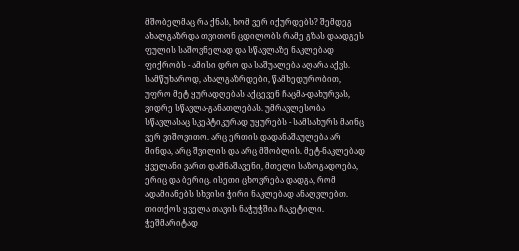მშობელმაც რა ქნას, ხომ ვერ იქურდებს? შემდეგ ახალგაზრდა თვითონ ცდილობს რამე გზას დაადგეს ფულის საშოვნელად და სწავლაზე ნაკლებად ფიქრობს - ამისი დრო და საშუალება აღარა აქვს. სამწუხაროდ, ახალგაზრდები, წამხედურობით, უფრო მეტ ყურადღებას აქცევენ ჩაცმა-დახურვას, ვიდრე სწავლა-განათლებას. უმრავლესობა სწავლასაც სკეპტიკურად უყურებს - სამსახურს მაინც ვერ ვიშოვითო. არც ერთის დადანაშაულება არ მინდა, არც შვილის და არც მშობლის. მეტ-ნაკლებად ყველანი ვართ დამნაშავენი, მთელი საზოგადოება, ერიც და ბერიც. ისეთი ცხოვრება დადგა, რომ ადამიანებს სხვისი ჭირი ნაკლებად ანაღვლებთ. თითქოს ყველა თავის ნაჭუჭშია ჩაკეტილი. ჭეშმარიტად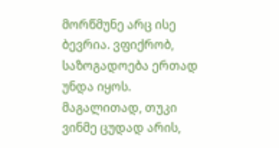მორწმუნე არც ისე ბევრია. ვფიქრობ, საზოგადოება ერთად უნდა იყოს. მაგალითად, თუკი ვინმე ცუდად არის,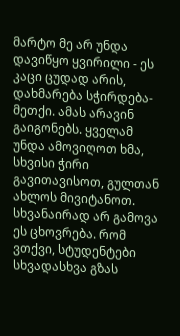მარტო მე არ უნდა დავიწყო ყვირილი - ეს კაცი ცუდად არის, დახმარება სჭირდება-მეთქი. ამას არავინ გაიგონებს. ყველამ უნდა ამოვიღოთ ხმა, სხვისი ჭირი გავითავისოთ, გულთან ახლოს მივიტანოთ. სხვანაირად არ გამოვა ეს ცხოვრება. რომ ვთქვი, სტუდენტები სხვადასხვა გზას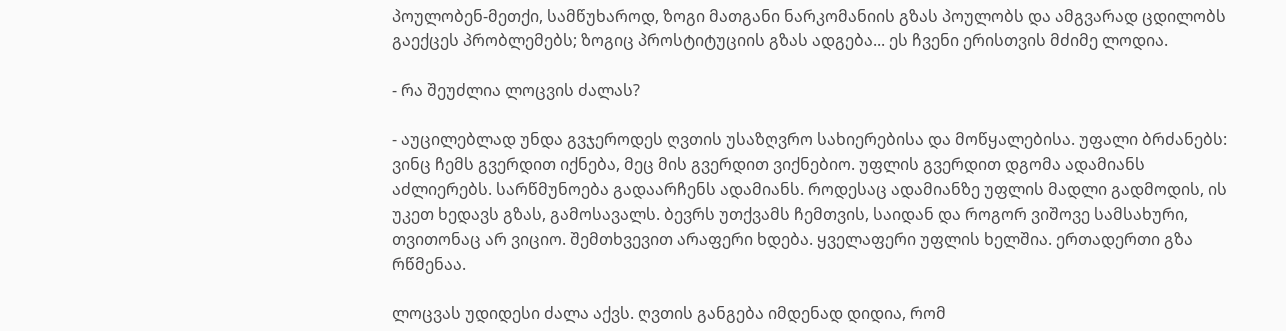პოულობენ-მეთქი, სამწუხაროდ, ზოგი მათგანი ნარკომანიის გზას პოულობს და ამგვარად ცდილობს გაექცეს პრობლემებს; ზოგიც პროსტიტუციის გზას ადგება... ეს ჩვენი ერისთვის მძიმე ლოდია.

- რა შეუძლია ლოცვის ძალას?

- აუცილებლად უნდა გვჯეროდეს ღვთის უსაზღვრო სახიერებისა და მოწყალებისა. უფალი ბრძანებს: ვინც ჩემს გვერდით იქნება, მეც მის გვერდით ვიქნებიო. უფლის გვერდით დგომა ადამიანს აძლიერებს. სარწმუნოება გადაარჩენს ადამიანს. როდესაც ადამიანზე უფლის მადლი გადმოდის, ის უკეთ ხედავს გზას, გამოსავალს. ბევრს უთქვამს ჩემთვის, საიდან და როგორ ვიშოვე სამსახური, თვითონაც არ ვიციო. შემთხვევით არაფერი ხდება. ყველაფერი უფლის ხელშია. ერთადერთი გზა რწმენაა.

ლოცვას უდიდესი ძალა აქვს. ღვთის განგება იმდენად დიდია, რომ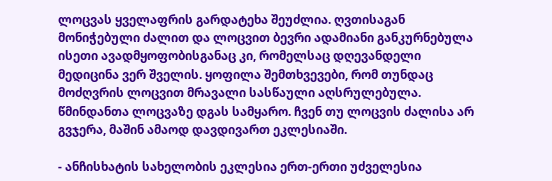ლოცვას ყველაფრის გარდატეხა შეუძლია. ღვთისაგან მონიჭებული ძალით და ლოცვით ბევრი ადამიანი განკურნებულა ისეთი ავადმყოფობისგანაც კი, რომელსაც დღევანდელი მედიცინა ვერ შველის. ყოფილა შემთხვევები, რომ თუნდაც მოძღვრის ლოცვით მრავალი სასწაული აღსრულებულა. წმინდანთა ლოცვაზე დგას სამყარო. ჩვენ თუ ლოცვის ძალისა არ გვჯერა, მაშინ ამაოდ დავდივართ ეკლესიაში.

- ანჩისხატის სახელობის ეკლესია ერთ-ერთი უძველესია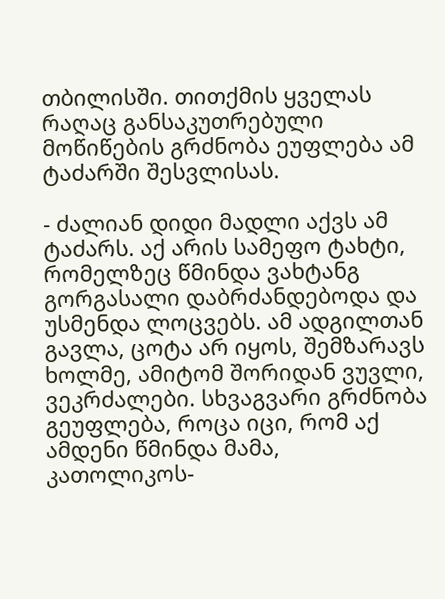თბილისში. თითქმის ყველას რაღაც განსაკუთრებული მოწიწების გრძნობა ეუფლება ამ ტაძარში შესვლისას.

- ძალიან დიდი მადლი აქვს ამ ტაძარს. აქ არის სამეფო ტახტი, რომელზეც წმინდა ვახტანგ გორგასალი დაბრძანდებოდა და უსმენდა ლოცვებს. ამ ადგილთან გავლა, ცოტა არ იყოს, შემზარავს ხოლმე, ამიტომ შორიდან ვუვლი, ვეკრძალები. სხვაგვარი გრძნობა გეუფლება, როცა იცი, რომ აქ ამდენი წმინდა მამა, კათოლიკოს-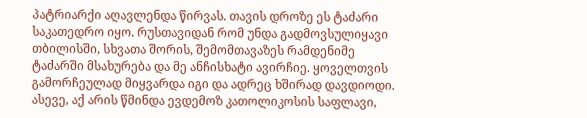პატრიარქი აღავლენდა წირვას. თავის დროზე ეს ტაძარი საკათედრო იყო. რუსთავიდან რომ უნდა გადმოვსულიყავი თბილისში, სხვათა შორის, შემომთავაზეს რამდენიმე ტაძარში მსახურება და მე ანჩისხატი ავირჩიე. ყოველთვის გამორჩეულად მიყვარდა იგი და ადრეც ხშირად დავდიოდი. ასევე, აქ არის წმინდა ევდემოზ კათოლიკოსის საფლავი,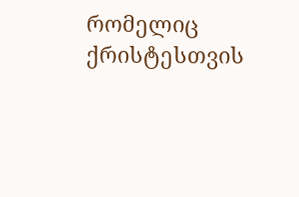რომელიც ქრისტესთვის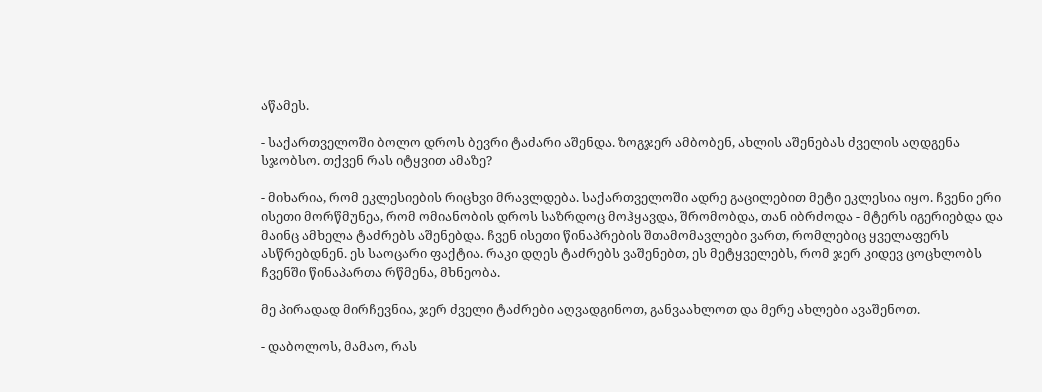აწამეს.

- საქართველოში ბოლო დროს ბევრი ტაძარი აშენდა. ზოგჯერ ამბობენ, ახლის აშენებას ძველის აღდგენა სჯობსო. თქვენ რას იტყვით ამაზე?

- მიხარია, რომ ეკლესიების რიცხვი მრავლდება. საქართველოში ადრე გაცილებით მეტი ეკლესია იყო. ჩვენი ერი ისეთი მორწმუნეა, რომ ომიანობის დროს საზრდოც მოჰყავდა, შრომობდა, თან იბრძოდა - მტერს იგერიებდა და მაინც ამხელა ტაძრებს აშენებდა. ჩვენ ისეთი წინაპრების შთამომავლები ვართ, რომლებიც ყველაფერს ასწრებდნენ. ეს საოცარი ფაქტია. რაკი დღეს ტაძრებს ვაშენებთ, ეს მეტყველებს, რომ ჯერ კიდევ ცოცხლობს ჩვენში წინაპართა რწმენა, მხნეობა.

მე პირადად მირჩევნია, ჯერ ძველი ტაძრები აღვადგინოთ, განვაახლოთ და მერე ახლები ავაშენოთ.

- დაბოლოს, მამაო, რას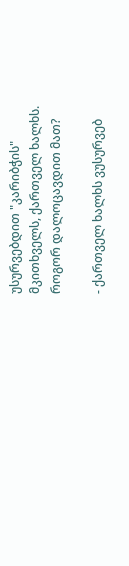უსურვებდით "კარიბჭის" მკითხველს, ქართველ ხალხს. როგორ დალოცავდით მათ?

- ქართველ ხალხს ვუსურვებ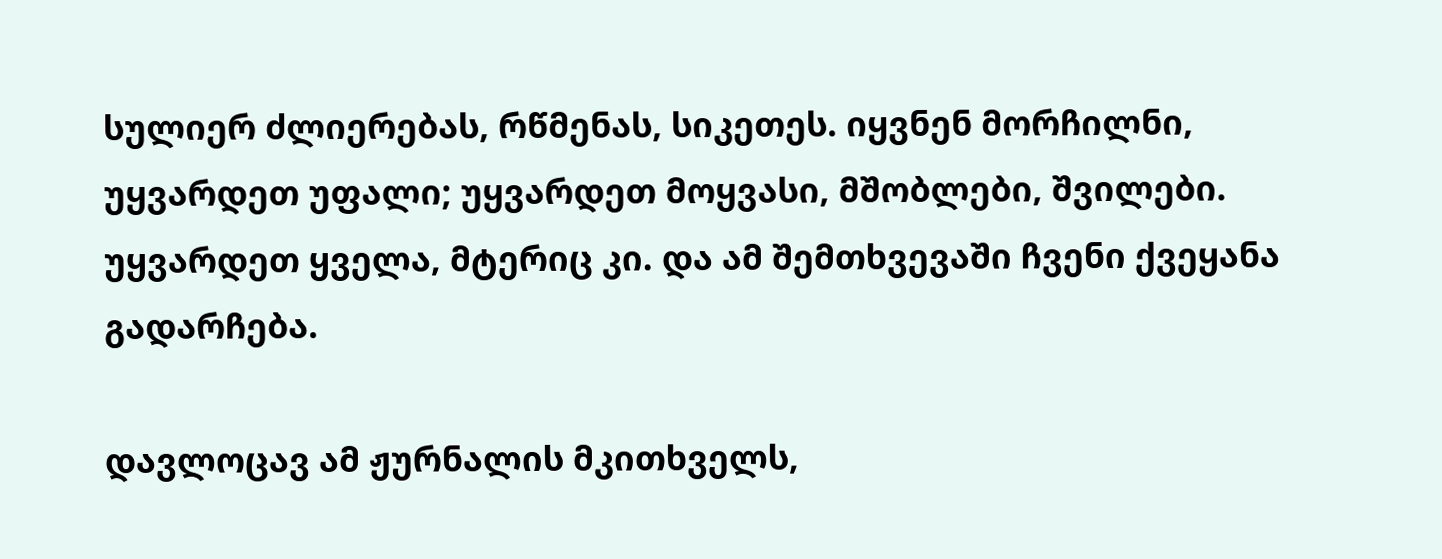სულიერ ძლიერებას, რწმენას, სიკეთეს. იყვნენ მორჩილნი, უყვარდეთ უფალი; უყვარდეთ მოყვასი, მშობლები, შვილები. უყვარდეთ ყველა, მტერიც კი. და ამ შემთხვევაში ჩვენი ქვეყანა გადარჩება.

დავლოცავ ამ ჟურნალის მკითხველს,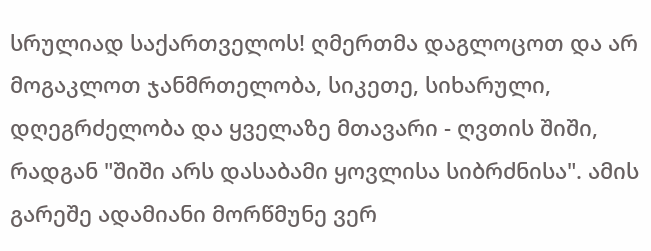სრულიად საქართველოს! ღმერთმა დაგლოცოთ და არ მოგაკლოთ ჯანმრთელობა, სიკეთე, სიხარული, დღეგრძელობა და ყველაზე მთავარი - ღვთის შიში, რადგან "შიში არს დასაბამი ყოვლისა სიბრძნისა". ამის გარეშე ადამიანი მორწმუნე ვერ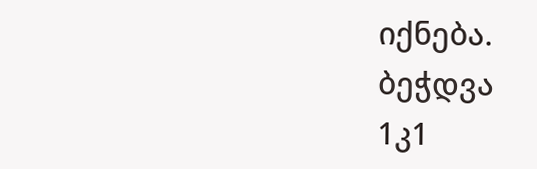იქნება.
ბეჭდვა
1კ1